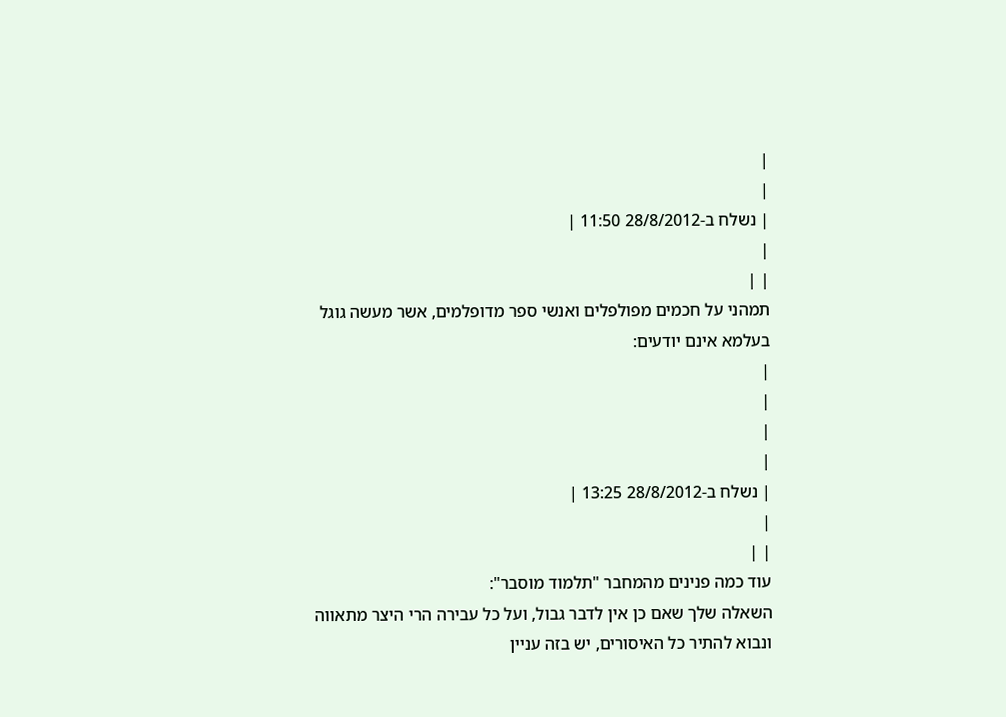|
|
| נשלח ב-28/8/2012 11:50 |
|
| |
תמהני על חכמים מפולפלים ואנשי ספר מדופלמים, אשר מעשה גוגל בעלמא אינם יודעים:
|
|
|
|
| נשלח ב-28/8/2012 13:25 |
|
| |
עוד כמה פנינים מהמחבר "תלמוד מוסבר":
השאלה שלך שאם כן אין לדבר גבול, ועל כל עבירה הרי היצר מתאווה ונבוא להתיר כל האיסורים, יש בזה עניין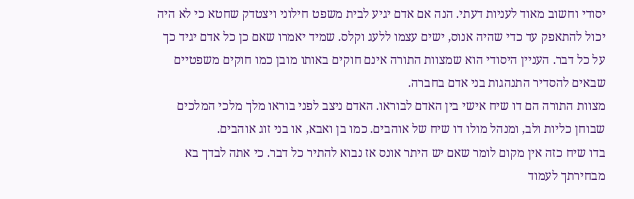יסודי וחשוב מאוד לעניות דעתי. הנה אם אדם יגיע לבית משפט חילוני ויצטדק שחטא כי לא היה יכול להתאפק עד כדי שהיה אנוס, ישים עצמו ללעג וקלס. שמיד יאמרו שאם כן כל אדם יגיד כך על כל דבר. העניין היסודי הוא שמצוות התורה אינם חוקים באותו מובן כמו חוקים משפטיים שבאים להסדיר התנהגות בני אדם בחברה.
מצוות התורה הם דו שיח אישי בין האדם לבוראו. האדם ניצב לפני בוראו מלך מלכי המלכים שבוחן כליות ולב, ומנהל מולו דו שיח של אוהבים. כמו בן ואבא, או בני זוג אוהבים.
בדו שיח כזה אין מקום לומר שאם יש היתר אונס אז נבוא להתיר כל דבר. כי אתה לבדך בא מבחירתך לעמוד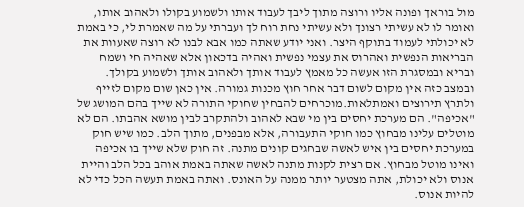מול בוראך ופונה אליו ורוצה מתוך ליבך לעבוד אותו ולשמוע בקולו ולאהוב אותו, ואומר לו לא עשיתי רצונך ולא עשיתי נחת רוח לך ועברתי על מה שאמרת לי, כי באמת לא יכולתי לעמוד בתוקף היצר. ואני יודע שאתה כמו אבא לבנו לא רוצה שאעוות את הבריאות הנפשית ואהרוס את עצמי נפשית ואהיה בדכאון אלא שאהיה חי ושמח ובריא ובמסגרת הזו אעשה כל מאמץ לעבוד אותך ולאהוב אותך ולשמוע בקולך. ובמצב כזה אין מקום לשום דבר אחר חוץ מכנות גמורה. אין כאן שום מקום לזייף ולתרץ תירוצים ואמתלאות.מוכרחים להבחין שחוקי התורה לא שייך בהם המושג של "אכיפה". הם מערכת יחסים בין מי שבא לאהוב ולהתקרב לבין מושא אהבתו. הם לא מוטלים עלינו מבחוץ כמו חוקי התעבורה, אלא מבפנים, מתוך הלב. כמו שיש חוק במערכת יחסים בין איש לאשה שבחגים קונים מתנה. זה חוק שלא שייך בו אכיפה ואינו מוטל מבחוץ. אם רצית לקנות מתנה לאשה שאתה באמת אוהב בכל הלב והיית אנוס ולא יכולת, אתה מצטער יותר ממנה על האונס. ואתה באמת תעשה הכל כדי לא להיות אנוס.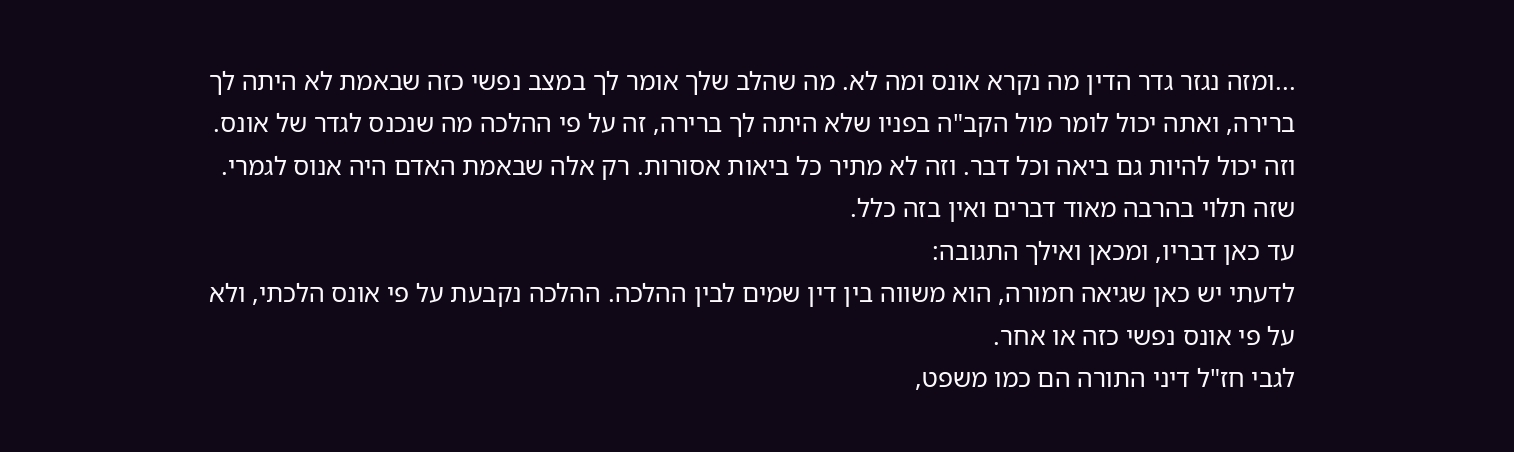...ומזה נגזר גדר הדין מה נקרא אונס ומה לא. מה שהלב שלך אומר לך במצב נפשי כזה שבאמת לא היתה לך ברירה, ואתה יכול לומר מול הקב"ה בפניו שלא היתה לך ברירה, זה על פי ההלכה מה שנכנס לגדר של אונס. וזה יכול להיות גם ביאה וכל דבר. וזה לא מתיר כל ביאות אסורות. רק אלה שבאמת האדם היה אנוס לגמרי. שזה תלוי בהרבה מאוד דברים ואין בזה כלל.
עד כאן דבריו, ומכאן ואילך התגובה:
לדעתי יש כאן שגיאה חמורה, הוא משווה בין דין שמים לבין ההלכה. ההלכה נקבעת על פי אונס הלכתי, ולא על פי אונס נפשי כזה או אחר.
לגבי חז"ל דיני התורה הם כמו משפט,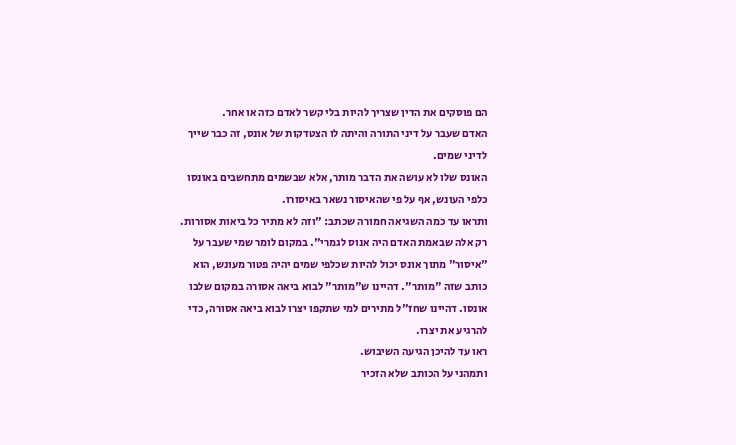הם פוסקים את הדין שצריך להיות בלי קשר לאדם כזה או אחר.
האדם שעבר על דיני התורה והיתה לו הצטדקות של אונס, זה כבר שייך לדיני שמים.
האונס שלו לא עושה את הדבר מותר, אלא שבשמים מתחשבים באונסו כלפי העונש, אף על פי שהאיסור נשאר באיסורו.
ותראו עד כמה השגיאה חמורה שכתב: "וזה לא מתיר כל ביאות אסורות. רק אלה שבאמת האדם היה אנוס לגמרי". במקום לומר שמי שעבר על "איסור" מתוך אונס יכול להיות שכלפי שמים יהיה פטור מעונש, הוא כותב שזה "מותר". דהיינו ש"מותר" לבוא ביאה אסורה במקום שלבו אונסו. דהיינו שחז"ל מתירים למי שתקפו יצרו לבוא ביאה אסורה, כדי להרגיע את יצרו.
ראו עד להיכן הגיעה השיבוש.
ותמהני על הכותב שלא הזכיר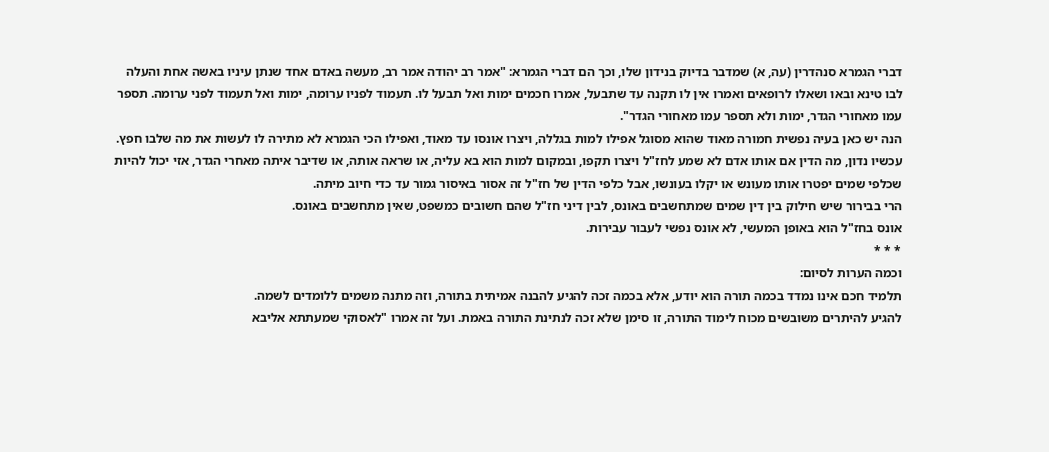דברי הגמרא סנהדרין (עה, א) שמדבר בדיוק בנידון שלו, וכך הם דברי הגמרא: "אמר רב יהודה אמר רב, מעשה באדם אחד שנתן עיניו באשה אחת והעלה לבו טינא ובאו ושאלו לרופאים ואמרו אין לו תקנה עד שתבעל, אמרו חכמים ימות ואל תבעל לו. תעמוד לפניו ערומה, ימות ואל תעמוד לפני ערומה. תספר עמו מאחורי הגדר, ימות ולא תספר עמו מאחורי הגדר".
הנה יש כאן בעיה נפשית חמורה מאוד שהוא מסוגל אפילו למות בגללה, ויצרו אונסו עד מאוד, ואפילו הכי הגמרא לא מתירה לו לעשות את מה שלבו חפץ.
עכשיו נדון, מה הדין אם אותו אדם לא שמע לחז"ל ויצרו תקפו, ובמקום למות הוא בא עליה, או שראה אותה, או שדיבר איתה מאחרי הגדר, אזי יכול להיות שכלפי שמים יפטרו אותו מעונש או יקלו בעונשו, אבל כלפי הדין של חז"ל זה אסור באיסור גמור עד כדי חיוב מיתה.
הרי בבירור שיש חילוק בין דין שמים שמתחשבים באונס, לבין דיני חז"ל שהם חשובים כמשפט, שאין מתחשבים באונס.
אונס בחז"ל הוא באופן המעשי, לא אונס נפשי לעבור עבירות.
* * *
וכמה הערות לסיום:
תלמיד חכם אינו נמדד בכמה תורה הוא יודע, אלא בכמה זכה להגיע להבנה אמיתית בתורה, וזה מתנה משמים ללומדים לשמה.
להגיע להיתרים משובשים מכוח לימוד התורה, זו סימן שלא זכה לנתינת התורה באמת. ועל זה אמרו "לאסוקי שמעתתא אליבא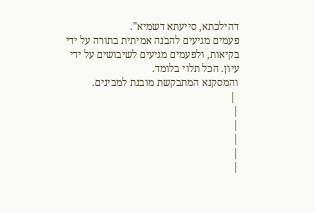דהילכתא, סייעתא דשמיא".
פעמים מגיעים להבנה אמיתית בתורה על ידי בקיאות, ולפעמים מגיעים לשיבושים על ידי עיון. הכל תלוי בלומד.
והמסקנא המתבקשת מובנת למבינים.
 |
|
|
|
|
|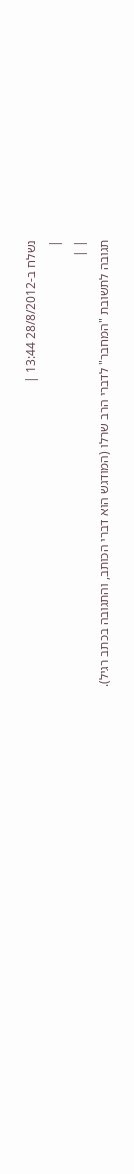נשלח ב-28/8/2012 13:44 |
|
| |
תגובה לתשובת "המחבר" לדברי הרב שרלו (המודגש הוא דברי הכותב, והתגובה בכתב רגיל).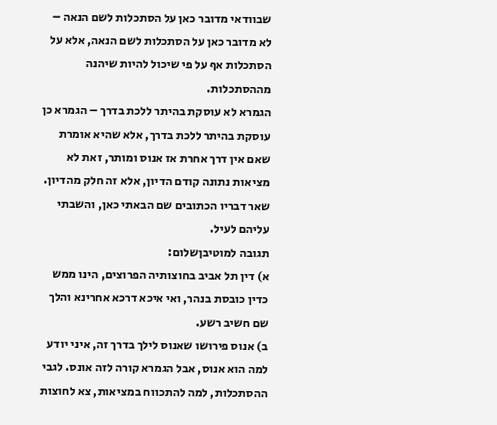שבוודאי מדובר כאן על הסתכלות לשם הנאה – לא מדובר כאן על הסתכלות לשם הנאה, אלא על הסתכלות אף על פי שיכול להיות שיהנה מההסתכלות.
הגמרא לא עוסקת בהיתר ללכת בדרך – הגמרא כן עוסקת בהיתר ללכת בדרך, אלא שהיא אומרת שאם אין דרך אחרת אז אנוס ומותר, זאת לא מציאות נתונה קודם הדיון, אלא זה חלק מהדיון.
שאר דבריו הכתובים שם הבאתי כאן, והשבתי עליהם לעיל.
תגובה למוטיבןשלום:
א) דין תל אביב בחוצותיה הפרוצים, הינו ממש כדין כובסת בנהר, ואי איכא דרכא אחרינא והלך שם חשיב רשע.
ב) אנוס פירושו שאנוס לילך בדרך זה, איני יודע למה הוא אנוס, אבל הגמרא קורה לזה אונס. לגבי ההסתכלות, למה להתכווח במציאות, צא לחוצות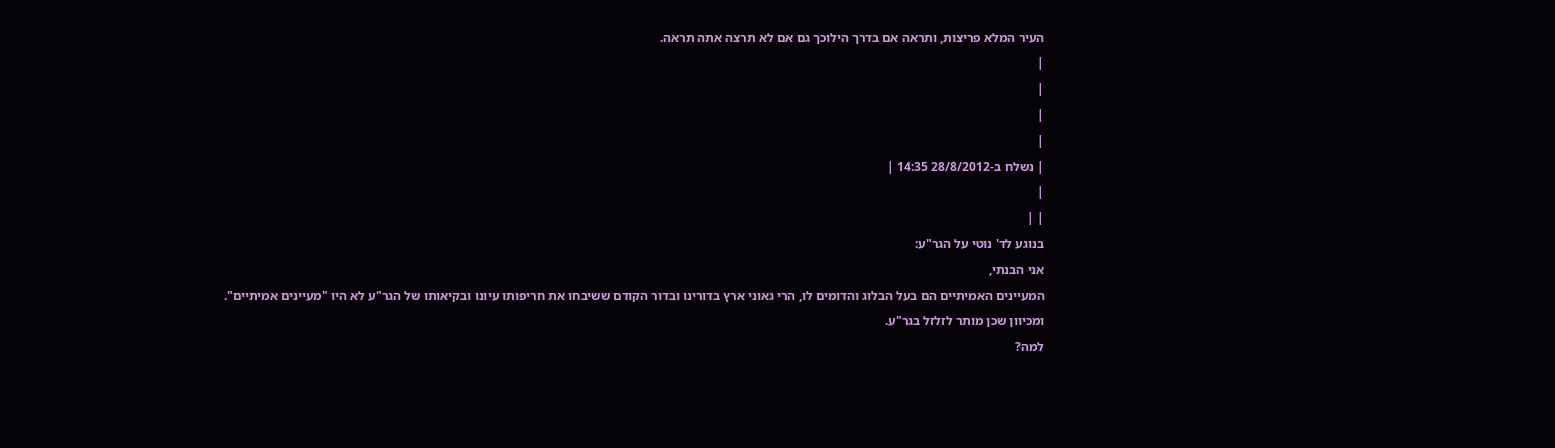העיר המלא פריצות, ותראה אם בדרך הילוכך גם אם לא תרצה אתה תראה.
|
|
|
|
| נשלח ב-28/8/2012 14:35 |
|
| |
בנוגע לד' נוטי על הגר"ע:
אני הבנתי,
המעיינים האמיתיים הם בעל הבלוג והדומים לו, הרי גאוני ארץ בדורינו ובדור הקודם ששיבחו את חריפותו עיונו ובקיאותו של הגר"ע לא היו "מעיינים אמיתיים".
ומכיוון שכן מותר לזלזל בגר"ע.
למה?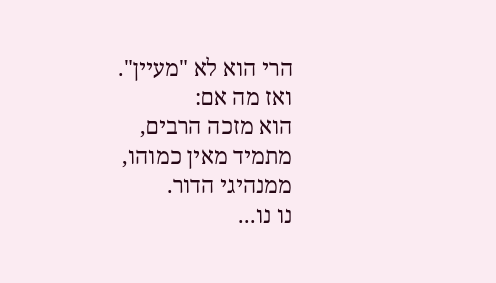הרי הוא לא "מעיין".
ואז מה אם:
הוא מזכה הרבים,
מתמיד מאין כמוהו,
ממנהיגי הדור.
נו נו...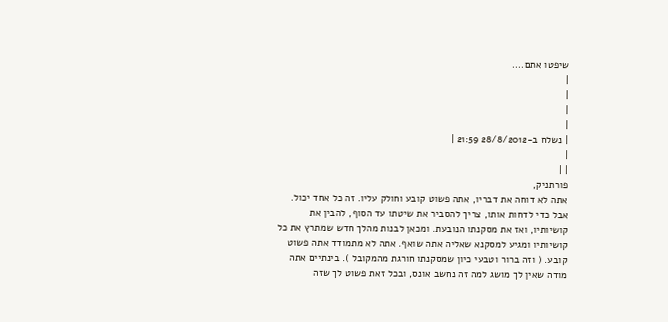שיפטו אתם....
|
|
|
|
| נשלח ב-28/8/2012 21:59 |
|
| |
פורתניק,
אתה לא דוחה את דבריו, אתה פשוט קובע וחולק עליו. זה כל אחד יכול. אבל כדי לדחות אותו, צריך להסביר את שיטתו עד הסוף, להבין את קושיותיו, ואז את מסקנתו הנובעת. ומכאן לבנות מהלך חדש שמתרץ את כל קושיותיו ומגיע למסקנא שאליה אתה שואף. אתה לא מתמודד אתה פשוט קובע. ( וזה ברור וטבעי כיון שמסקנתו חורגת מהמקובל ). בינתיים אתה מודה שאין לך מושג למה זה נחשב אונס, ובכל זאת פשוט לך שזה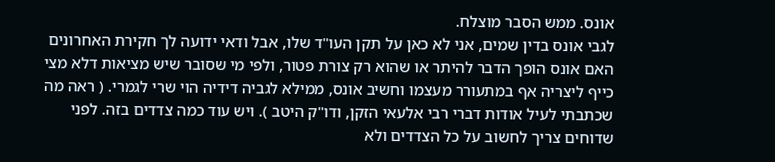אונס. ממש הסבר מוצלח.
לגבי אונס בדין שמים, אני לא כאן על תקן העו"ד שלו, אבל ודאי ידועה לך חקירת האחרונים האם אונס הופך הדבר להיתר או שהוא רק צורת פטור, ולפי מי שסובר שיש מציאות דלא מצי כייף ליצריה אף במתעורר מעצמו וחשיב אונס, ממילא לגביה דידיה הוי שרי לגמרי. ( ראה מה שכתבתי לעיל אודות דברי רבי אלעאי הזקן, ודו"ק היטב ). ויש עוד כמה צדדים בזה. לפני שדוחים צריך לחשוב על כל הצדדים ולא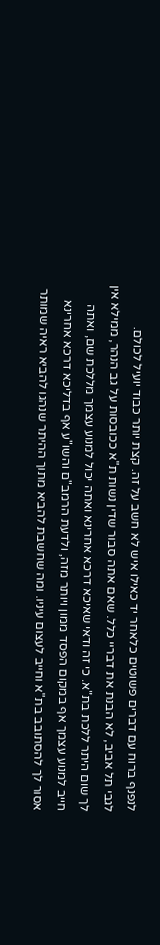לנפנף ברוח עם דברים פשוטים כלאחר יד כאילו איש לא חשב על זה. קצת יותר כבוד יועיל לכולם.
לגבי תל אביב, לא הבנת את דבריי כלל. שאם אתה סבור שדין נשות ת"א ככובסות על גב הנהר, ממילא אין לך שום היתר ללכת בת"א. כי זה ודאי שאיכא דרכא אחרינא ואתה יכול למנוע עצמך מללכת שם, ואתה חייב למנוע עצמך אף במקום הפסד ממון ויותר מזה, ולדעת הרמב"ם והשו"ע אף בדליכא דרכא אחרינא אסור לך להסתובב בת"א וחייב לעצום עיניו. ומה שחשבת להביא מתוך ההיתר שנהגו להביא ראיה שמותר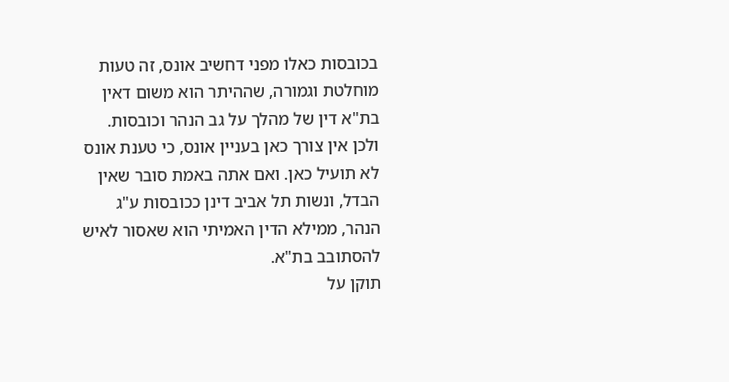בכובסות כאלו מפני דחשיב אונס, זה טעות מוחלטת וגמורה, שההיתר הוא משום דאין בת"א דין של מהלך על גב הנהר וכובסות. ולכן אין צורך כאן בעניין אונס, כי טענת אונס לא תועיל כאן. ואם אתה באמת סובר שאין הבדל, ונשות תל אביב דינן ככובסות ע"ג הנהר, ממילא הדין האמיתי הוא שאסור לאיש להסתובב בת"א.
תוקן על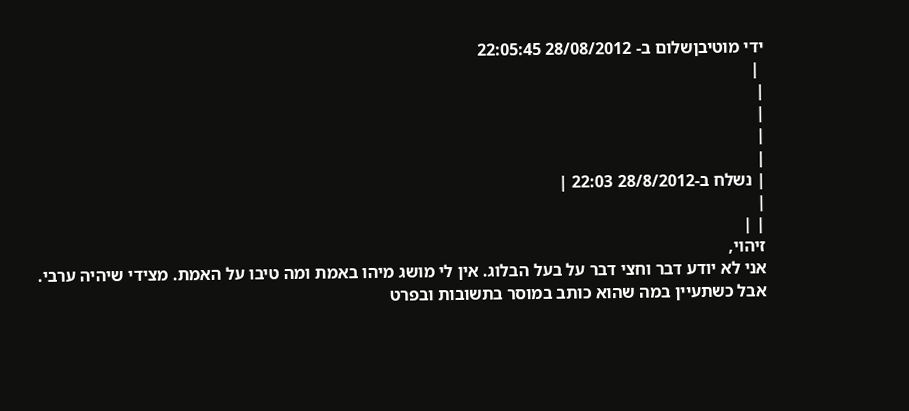ידי מוטיבןשלום ב- 28/08/2012 22:05:45
 |
|
|
|
|
| נשלח ב-28/8/2012 22:03 |
|
| |
זיהוי,
אני לא יודע דבר וחצי דבר על בעל הבלוג. אין לי מושג מיהו באמת ומה טיבו על האמת. מצידי שיהיה ערבי. אבל כשתעיין במה שהוא כותב במוסר בתשובות ובפרט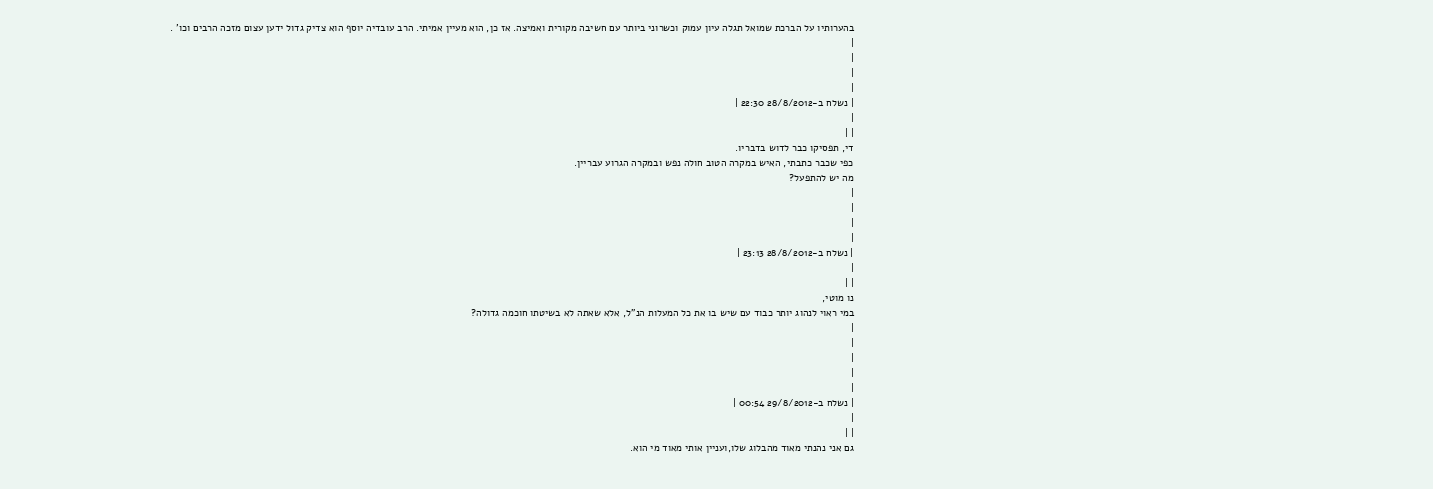בהערותיו על הברכת שמואל תגלה עיון עמוק וכשרוני ביותר עם חשיבה מקורית ואמיצה. אז כן, הוא מעיין אמיתי. הרב עובדיה יוסף הוא צדיק גדול ידען עצום מזכה הרבים וכו' .
|
|
|
|
| נשלח ב-28/8/2012 22:30 |
|
| |
די, תפסיקו כבר לדוש בדבריו.
כפי שכבר כתבתי, האיש במקרה הטוב חולה נפש ובמקרה הגרוע עבריין.
מה יש להתפעל?
|
|
|
|
| נשלח ב-28/8/2012 23:13 |
|
| |
נו מוטי,
במי ראוי לנהוג יותר כבוד עם שיש בו את כל המעלות הנ"ל, אלא שאתה לא בשיטתו חוכמה גדולה?
|
|
|
|
|
| נשלח ב-29/8/2012 00:54 |
|
| |
גם אני נהנתי מאוד מהבלוג שלו,ועניין אותי מאוד מי הוא.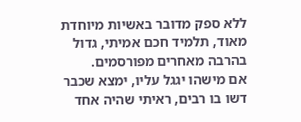ללא ספק מדובר באשיות מיוחדת מאוד, תלמיד חכם אמיתי, גדול בהרבה מאחרים מפורסמים.
אם מישהו יגגל עליו, ימצא שכבר דשו בו רבים, ראיתי שהיה אחד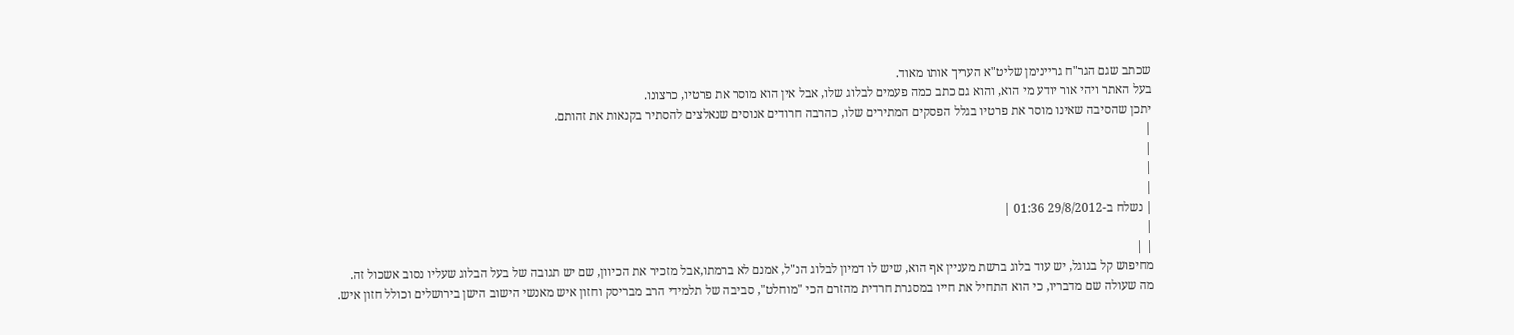שכתב שגם הגר"ח גריינימן שליט"א העריך אותו מאוד.
בעל האתר ויהי אור יודע מי הוא, והוא גם כתב כמה פעמים לבלוג שלו, אבל אין הוא מוסר את פרטיו, כרצונו.
יתכן שהסיבה שאינו מוסר את פרטיו בגלל הפסקים המתירים שלו, כהרבה חרודים אנוסים שנאלצים להסתיר בקנאות את זהותם.
|
|
|
|
| נשלח ב-29/8/2012 01:36 |
|
| |
מחיפוש קל בגוגל, יש עוד בלוג ברשת מעניין אף הוא, שיש לו דמיון לבלוג הנ"ל, אמנם לא ברמתו,אבל מזכיר את הכיוון, שם יש תגובה של בעל הבלוג שעליו נסוב אשכול זה.
מה שעולה שם מדבריו, כי הוא התחיל את חייו במסגרת חרדית מהזרם הכי "מוחלט", סביבה של תלמידי הרב מבריסק וחזון איש מאנשי הישוב הישן בירושלים וכולל חזון איש.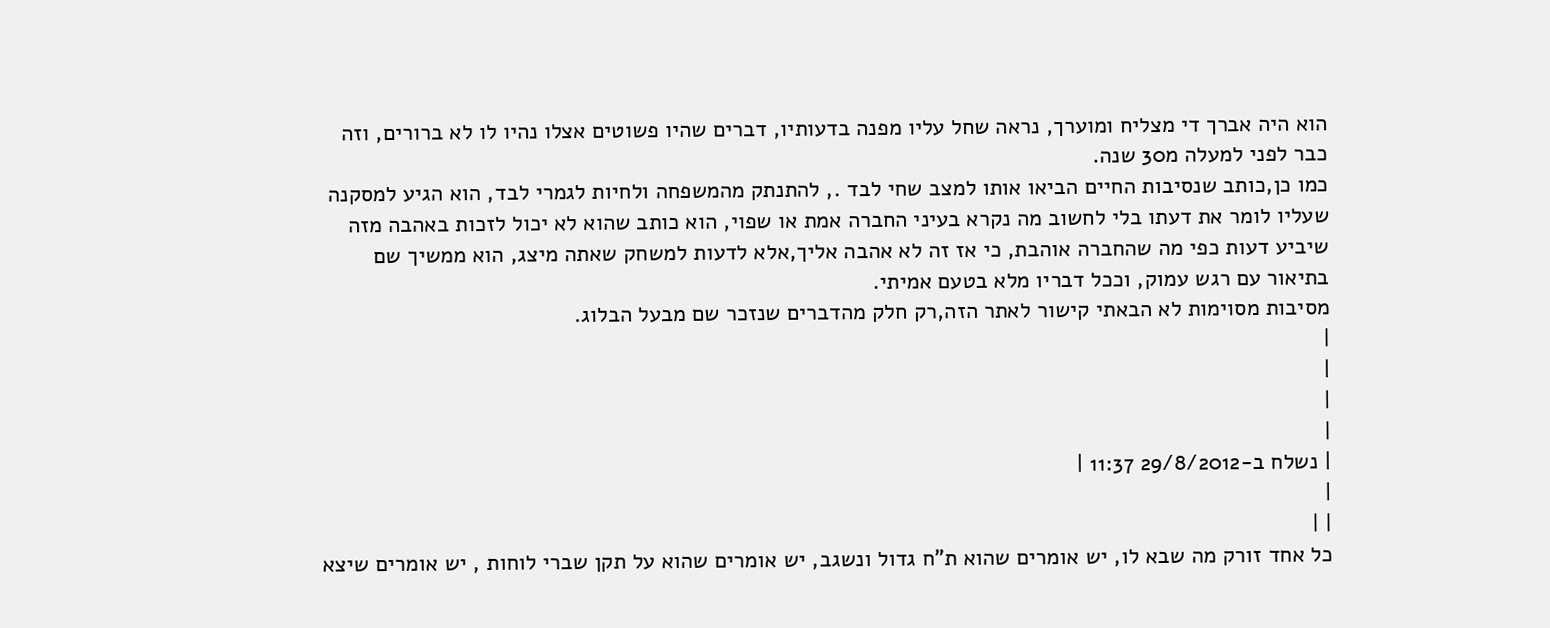הוא היה אברך די מצליח ומוערך, נראה שחל עליו מפנה בדעותיו, דברים שהיו פשוטים אצלו נהיו לו לא ברורים, וזה כבר לפני למעלה מ30 שנה.
כמו כן,כותב שנסיבות החיים הביאו אותו למצב שחי לבד ., להתנתק מהמשפחה ולחיות לגמרי לבד, הוא הגיע למסקנה שעליו לומר את דעתו בלי לחשוב מה נקרא בעיני החברה אמת או שפוי, הוא כותב שהוא לא יכול לזכות באהבה מזה שיביע דעות כפי מה שהחברה אוהבת, כי אז זה לא אהבה אליך,אלא לדעות למשחק שאתה מיצג, הוא ממשיך שם בתיאור עם רגש עמוק, וככל דבריו מלא בטעם אמיתי.
מסיבות מסוימות לא הבאתי קישור לאתר הזה,רק חלק מהדברים שנזכר שם מבעל הבלוג.
|
|
|
|
| נשלח ב-29/8/2012 11:37 |
|
| |
כל אחד זורק מה שבא לו, יש אומרים שהוא ת"ח גדול ונשגב, יש אומרים שהוא על תקן שברי לוחות , יש אומרים שיצא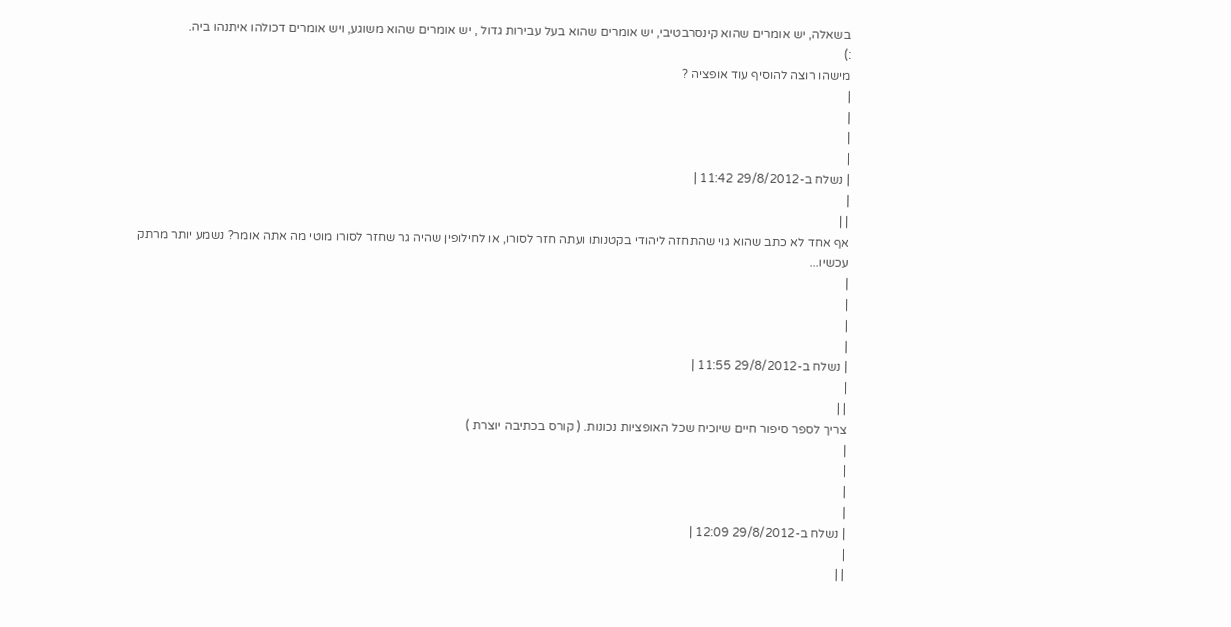בשאלה, יש אומרים שהוא קינסרבטיבי, יש אומרים שהוא בעל עבירות גדול , יש אומרים שהוא משוגע, ויש אומרים דכולהו איתנהו ביה.
:)
מישהו רוצה להוסיף עוד אופציה ?
|
|
|
|
| נשלח ב-29/8/2012 11:42 |
|
| |
אף אחד לא כתב שהוא גוי שהתחזה ליהודי בקטנותו ועתה חזר לסורו, או לחילופין שהיה גר שחזר לסורו מוטי מה אתה אומר? נשמע יותר מרתק עכשיו...
|
|
|
|
| נשלח ב-29/8/2012 11:55 |
|
| |
צריך לספר סיפור חיים שיוכיח שכל האופציות נכונות. ( קורס בכתיבה יוצרת )
|
|
|
|
| נשלח ב-29/8/2012 12:09 |
|
| |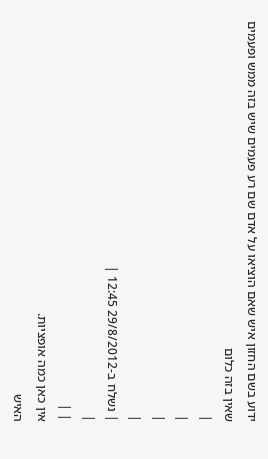ידוע בשם החזון איש שאם הוציאו על אדם שם רע פעמים שיש בזה ממש ופעמים שאין בזה כלום
|
|
|
|
| נשלח ב-29/8/2012 12:45 |
|
| |
אין כאן כמה אופציות.
האיש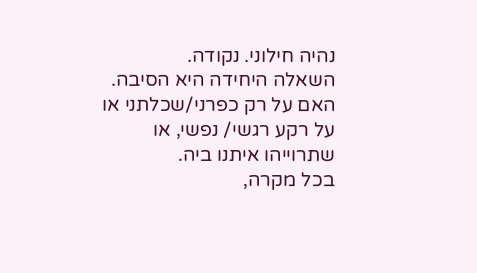נהיה חילוני. נקודה.
השאלה היחידה היא הסיבה. האם על רק כפרני/שכלתני או על רקע רגשי/ נפשי, או שתרוייהו איתנו ביה.
בכל מקרה,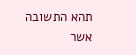תהא התשובה אשר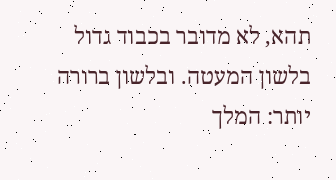תהא, לא מדובר בכבוד גדול בלשון המעטה. ובלשון ברורה יותר: המלך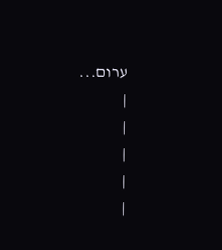ערום...
|
|
|
|
|